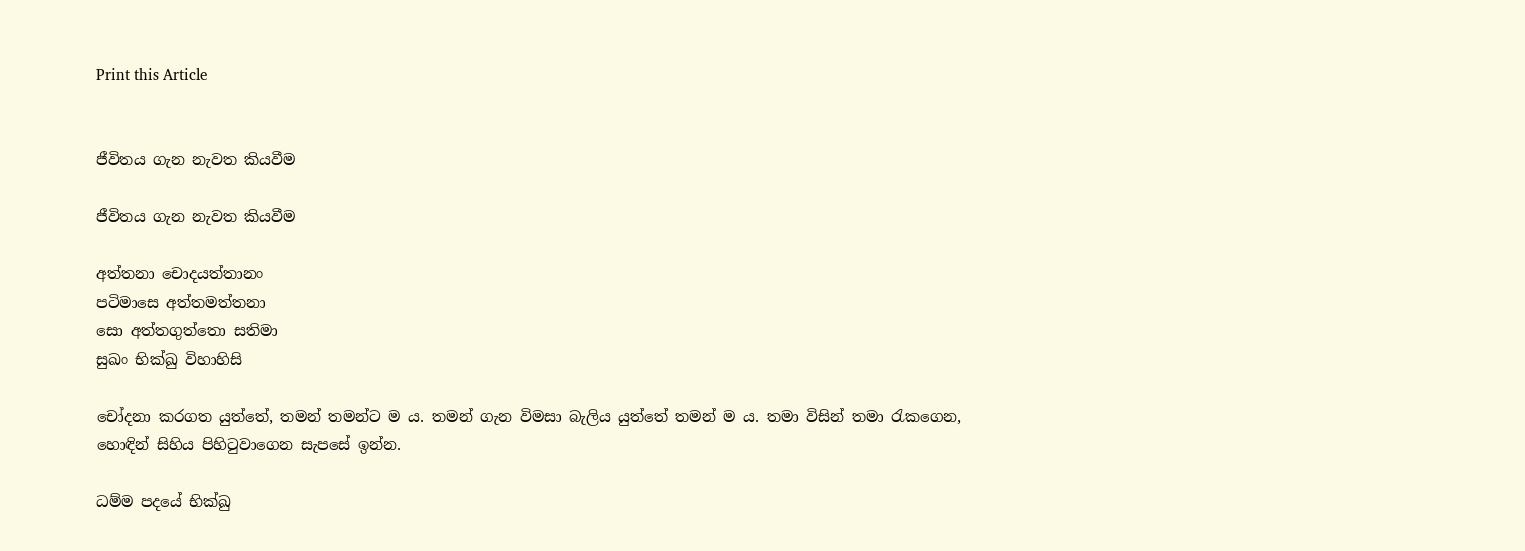Print this Article


ජීවිතය ගැන නැවත කියවීම

ජීවිතය ගැන නැවත කියවීම

අත්තනා චොදයත්තානං
පටිමාසෙ අත්තමත්තනා
සො අත්තගුත්තො සතිමා
සුඛං භික්ඛු විහාහිසි

චෝදනා කරගත යුත්තේ, තමන් තමන්ට ම ය. තමන් ගැන විමසා බැලිය යුත්තේ තමන් ම ය. තමා විසින් තමා රැකගෙන, හොඳින් සිහිය පිහිටුවාගෙන සැපසේ ඉන්න.

ධම්ම පදයේ භික්ඛු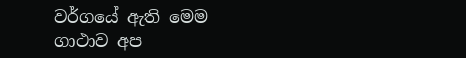වර්ගයේ ඇති මෙම ගාථාව අප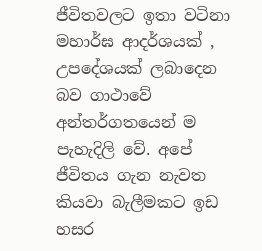ජීවිතවලට ඉතා වටිනා මහාර්ඝ ආදර්ශයක් , උපදේශයක් ලබාදෙන බව ගාථාවේ අන්තර්ගතයෙන් ම පැහැදිලි වේ. අපේ ජීවිතය ගැන නැවත කියවා බැලීමකට ඉඩ හසර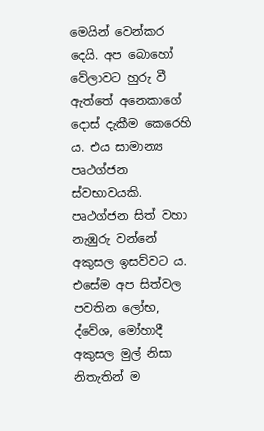මෙයින් වෙන්කර දෙයි. අප බොහෝ වේලාවට හුරු වී ඇත්තේ අනෙකාගේ දොස් දැකීම කෙරෙහි ය. එය සාමාන්‍ය පෘථග්ජන ස්වභාවයකි. පෘථග්ජන සිත් වහා නැඹුරු වන්නේ අකුසල ඉසව්වට ය. එසේම අප සිත්වල පවතින ලෝභ, ද්වේශ, මෝහාදී අකුසල මුල් නිසා නිතැතින් ම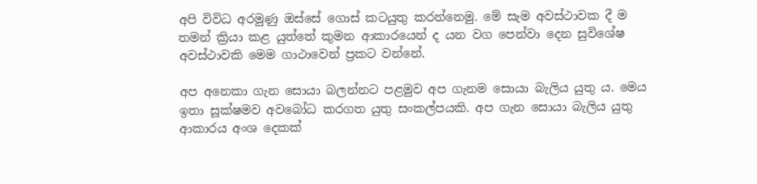අපි විවිධ අරමුණු ඔස්සේ ගොස් කටයුතු කරන්නෙමු. මේ සැම අවස්ථාවක දී ම තමන් ක්‍රියා කළ යුත්තේ කුමන ආකාරයෙන් ද යන වග පෙන්වා දෙන සුවිශේෂ අවස්ථාවකි මෙම ගාථාවෙන් ප්‍රකට වන්නේ.

අප අනෙකා ගැන සොයා බලන්නට පළමුව අප ගැනම සොයා බැලිය යුතු ය. මෙය ඉතා සූක්ෂමව අවබෝධ කරගත යුතු සංකල්පයකි. අප ගැන සොයා බැලිය යුතු ආකාරය අංශ දෙකක්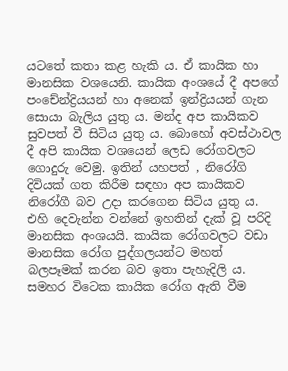යටතේ කතා කළ හැකි ය. ඒ කායික හා මානසික වශයෙනි. කායික අංශයේ දී අපගේ පංචේන්ද්‍රියයන් හා අනෙක් ඉන්ද්‍රියයන් ගැන සොයා බැලිය යුතු ය. මන්ද අප කායිකව සුවපත් වී සිටිය යුතු ය. බොහෝ අවස්ථාවල දී අපි කායික වශයෙන් ලෙඩ රෝගවලට ගොදුරු වෙමු. ඉතින් යහපත් , නිරෝගි දිවියක් ගත කිරීම සඳහා අප කායිකව නිරෝගී බව උදා කරගෙන සිටිය යුතු ය. එහි දෙවැන්න වන්නේ ඉහතින් දැක් වූ පරිදි මානසික අංශයයි. කායික රෝගවලට වඩා මානසික රෝග පුද්ගලයන්ට මහත් බලපෑමක් කරන බව ඉතා පැහැදිලි ය. සමහර විටෙක කායික රෝග ඇති වීම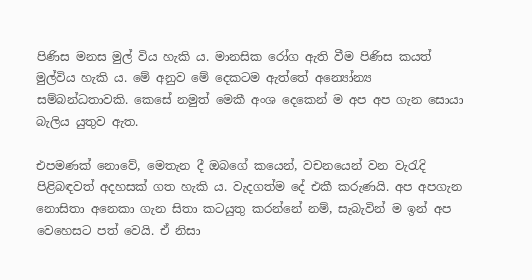පිණිස මනස මුල් විය හැකි ය. මානසික රෝග ඇති වීම පිණිස කයත් මුල්විය හැකි ය. මේ අනුව මේ දෙකටම ඇත්තේ අන්‍යෝන්‍ය සම්බන්ධතාවකි. කෙසේ නමුත් මෙකී අංශ දෙකෙන් ම අප අප ගැන සොයා බැලිය යුතුව ඇත.

එපමණක් නොවේ, මෙතැන දී ඔබගේ කයෙන්, වචනයෙන් වන වැරැදි පිළිබඳවත් අදහසක් ගත හැකි ය. වැදගත්ම දේ එකී කරුණයි. අප අපගැන නොසිතා අනෙකා ගැන සිතා කටයුතු කරන්නේ නම්, සැබැවින් ම ඉන් අප වෙහෙසට පත් වෙයි. ඒ නිසා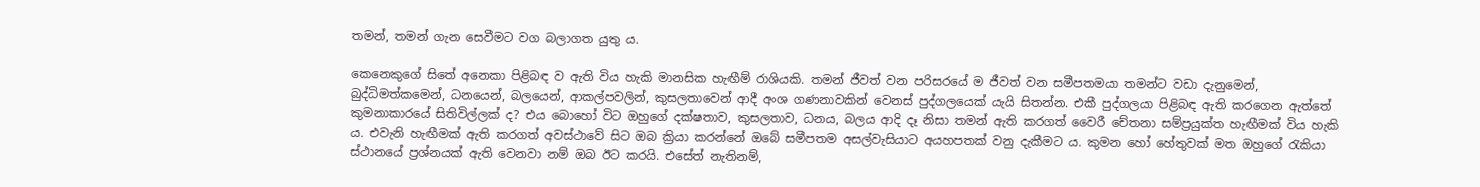තමන්, තමන් ගැන සෙවීමට වග බලාගත යුතු ය.

කෙනෙකුගේ සිතේ අනෙකා පිළිබඳ ව ඇති විය හැකි මානසික හැඟීම් රාශියකි. තමන් ජීවත් වන පරිසරයේ ම ජීවත් වන සමීපතමයා තමන්ට වඩා දැනුමෙන්, බුද්ධිමත්කමෙන්, ධනයෙන්, බලයෙන්, ආකල්පවලින්, කුසලතාවෙන් ආදී අංශ ගණනාවකින් වෙනස් පුද්ගලයෙක් යැයි සිතන්න. එකී පුද්ගලයා පිළිබඳ ඇති කරගෙන ඇත්තේ කුමනාකාරයේ සිතිවිල්ලක් ද? එය බොහෝ විට ඔහුගේ දක්ෂතාව, කුසලතාව, ධනය, බලය ආදි දෑ නිසා තමන් ඇති කරගත් වෛරී චේතනා සම්ප්‍රයුක්ත හැඟීමක් විය හැකි ය. එවැනි හැඟීමක් ඇති කරගත් අවස්ථාවේ සිට ඔබ ක්‍රියා කරන්නේ ඔබේ සමීපතම අසල්වැසියාට අයහපතක් වනු දැකීමට ය. කුමන හෝ හේතුවක් මත ඔහුගේ රැකියා ස්ථානයේ ප්‍රශ්නයක් ඇති වෙනවා නම් ඔබ ඊට කරයි. එසේත් නැතිනම්,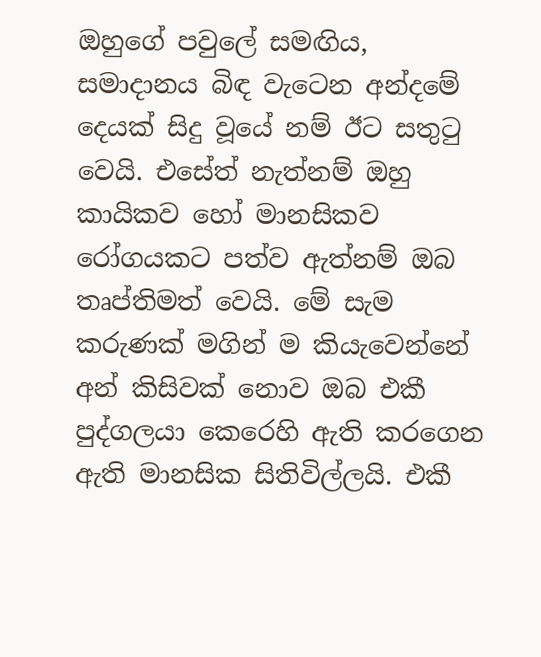ඔහුගේ පවුලේ සමඟිය, සමාදානය බිඳ වැටෙන අන්දමේ දෙයක් සිදු වූයේ නම් ඊට සතුටු වෙයි. එසේත් නැත්නම් ඔහු කායිකව හෝ මානසිකව රෝගයකට පත්ව ඇත්නම් ඔබ තෘප්තිමත් වෙයි. මේ සැම කරුණක් මගින් ම කියැවෙන්නේ අන් කිසිවක් නොව ඔබ එකී පුද්ගලයා කෙරෙහි ඇති කරගෙන ඇති මානසික සිතිවිල්ලයි. එකී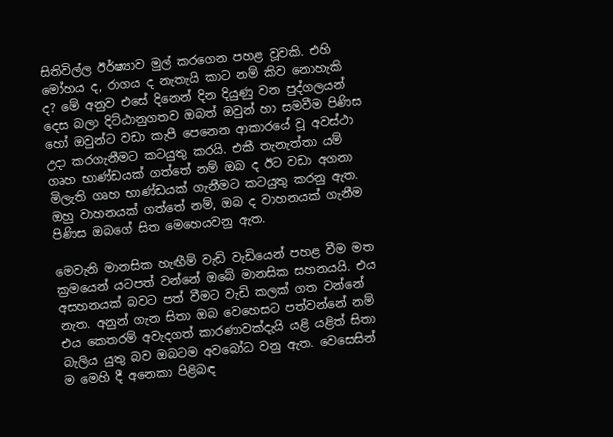සිතිවිල්ල ඊර්ෂ්‍යාව මුල් කරගෙන පහළ වූවකි. එහි මෝහය ද, රාගය ද නැතැයි කාට නම් කිව නොහැකි ද? මේ අනුව එසේ දිනෙන් දින දියුණු වන පුද්ගලයන් දෙස බලා දිට්ඨානුගතව ඔබත් ඔවුන් හා සමවීම පිණිස හෝ ඔවුන්ට වඩා කැපී පෙනෙන ආකාරයේ වූ අවස්ථා උදා කරගැනීමට කටයුතු කරයි. එකී තැනැත්තා යම් ගෘහ භාණ්ඩයක් ගත්තේ නම් ඔබ ද ඊට වඩා අගනා මිලැති ගෘහ භාණ්ඩයක් ගැනීමට කටයුතු කරනු ඇත. ඔහු වාහනයක් ගත්තේ නම්, ඔබ ද වාහනයක් ගැනීම පිණිස ඔබගේ සිත මෙහෙයවනු ඇත.

මෙවැනි මානසික හැඟීම් වැඩි වැඩියෙන් පහළ වීම මත ක්‍රමයෙන් යටපත් වන්නේ ඔබේ මානසික සහනයයි. එය අසහනයක් බවට පත් වීමට වැඩි කලක් ගත වන්නේ නැත. අනුන් ගැන සිතා ඔබ වෙහෙසට පත්වන්නේ නම් එය කෙතරම් අවැදගත් කාරණාවක්දැයි යළි යළිත් සිතා බැලිය යුතු බව ඔබටම අවබෝධ වනු ඇත. වෙසෙසින් ම මෙහි දී අනෙකා පිළිබඳ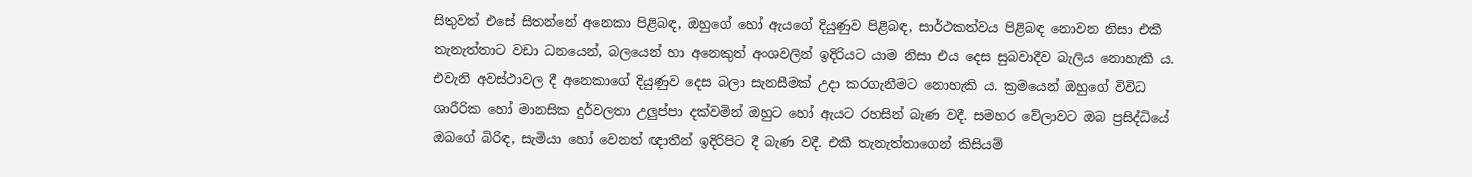සිතුවත් එසේ සිතන්නේ අනෙකා පිළිබඳ, ඔහුගේ හෝ ඇයගේ දියුණුව පිළිබඳ, සාර්ථකත්වය පිළිබඳ නොවන නිසා එකී තැනැත්තාට වඩා ධනයෙන්, බලයෙන් හා අනෙකුත් අංශවලින් ඉදිරියට යාම නිසා එය දෙස සුබවාදීව බැලිය නොහැකි ය. එවැනි අවස්ථාවල දී අනෙකාගේ දියුණුව දෙස බලා සැනසීමක් උදා කරගැනීමට නොහැකි ය. ක්‍රමයෙන් ඔහුගේ විවිධ ශාරීරික හෝ මානසික දුර්වලතා උලුප්පා දක්වමින් ඔහුට හෝ ඇයට රහසින් බැණ වදී. සමහර වේලාවට ඔබ ප්‍රසිද්ධියේ ඔබගේ බිරිඳ, සැමියා හෝ වෙනත් ඥාතීන් ඉදිරිපිට දී බැණ වදී. එකී තැනැත්තාගෙන් කිසියම්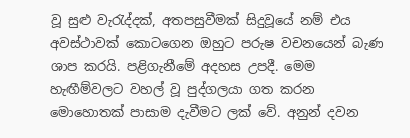වූ සුළු වැරැද්දක්, අතපසුවීමක් සිදුවූයේ නම් එය අවස්ථාවක් කොටගෙන ඔහුට පරුෂ වචනයෙන් බැණ ශාප කරයි. පළිගැනීමේ අදහස උපදී. මෙම හැඟීම්වලට වහල් වූ පුද්ගලයා ගත කරන මොහොතක් පාසාම දැවීමට ලක් වේ. අනුන් දවන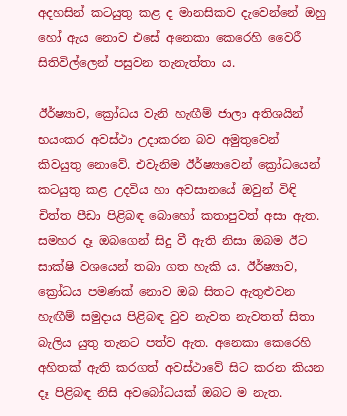අදහසින් කටයුතු කළ ද මානසිකව දැවෙන්නේ ඔහු හෝ ඇය නොව එසේ අනෙකා කෙරෙහි වෛරී සිතිවිල්ලෙන් පසුවන තැනැත්තා ය.

ඊර්ෂ්‍යාව, ක්‍රෝධය වැනි හැඟීම් ජාලා අතිශයින් භයංකර අවස්ථා උදාකරන බව අමුතුවෙන් කිවයුතු නොවේ. එවැනිම ඊර්ෂ්‍යාවෙන් ක්‍රෝධයෙන් කටයුතු කළ උදවිය හා අවසානයේ ඔවුන් විඳි චිත්ත පීඩා පිළිබඳ බොහෝ කතාපුවත් අසා ඇත. සමහර දෑ ඔබගෙන් සිදු වී ඇති නිසා ඔබම ඊට සාක්ෂි වශයෙන් තබා ගත හැකි ය. ඊර්ෂ්‍යාව, ක්‍රෝධය පමණක් නොව ඔබ සිතට ඇතුළුවන හැඟීම් සමුදාය පිළිබඳ වුව නැවත නැවතත් සිතා බැලිය යුතු තැනට පත්ව ඇත. අනෙකා කෙරෙහි අහිතක් ඇති කරගත් අවස්ථාවේ සිට කරන කියන දෑ පිළිබඳ නිසි අවබෝධයක් ඔබට ම නැත.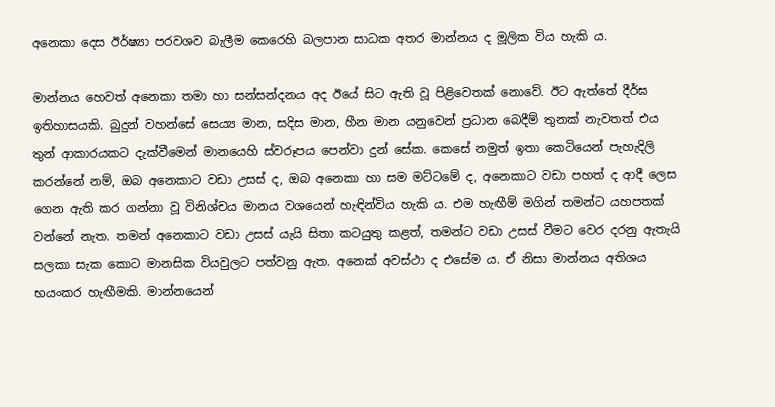අනෙකා දෙස ඊර්ෂ්‍යා පරවශව බැලීම කෙරෙහි බලපාන සාධක අතර මාන්නය ද මූලික විය හැකි ය.

මාන්නය හෙවත් අනෙකා තමා හා සන්සන්දනය අද ඊයේ සිට ඇති වූ පිළිවෙතක් නොවේ. ඊට ඇත්තේ දීර්ඝ ඉතිහාසයකි. බුදුන් වහන්සේ සෙය්‍ය මාන, සදිස මාන, හීන මාන යනුවෙන් ප්‍රධාන බෙදීම් තුනක් නැවතත් එය තුන් ආකාරයකට දැක්වීමෙන් මානයෙහි ස්වරූපය පෙන්වා දුන් සේක. කෙසේ නමුත් ඉතා කෙටියෙන් පැහැදිලි කරන්නේ නම්, ඔබ අනෙකාට වඩා උසස් ද, ඔබ අනෙකා හා සම මට්ටමේ ද, අනෙකාට වඩා පහත් ද ආදී ලෙස ගෙන ඇති කර ගන්නා වූ විනිශ්චය මානය වශයෙන් හැඳින්විය හැකි ය. එම හැඟීම් මගින් තමන්ට යහපතක් වන්නේ නැත. තමන් අනෙකාට වඩා උසස් යැයි සිතා කටයුතු කළත්, තමන්ට වඩා උසස් වීමට වෙර දරනු ඇතැයි සලකා සැක කොට මානසික වියවුලට පත්වනු ඇත. අනෙක් අවස්ථා ද එසේම ය. ඒ නිසා මාන්නය අතිශය භයංකර හැඟීමකි. මාන්නයෙන්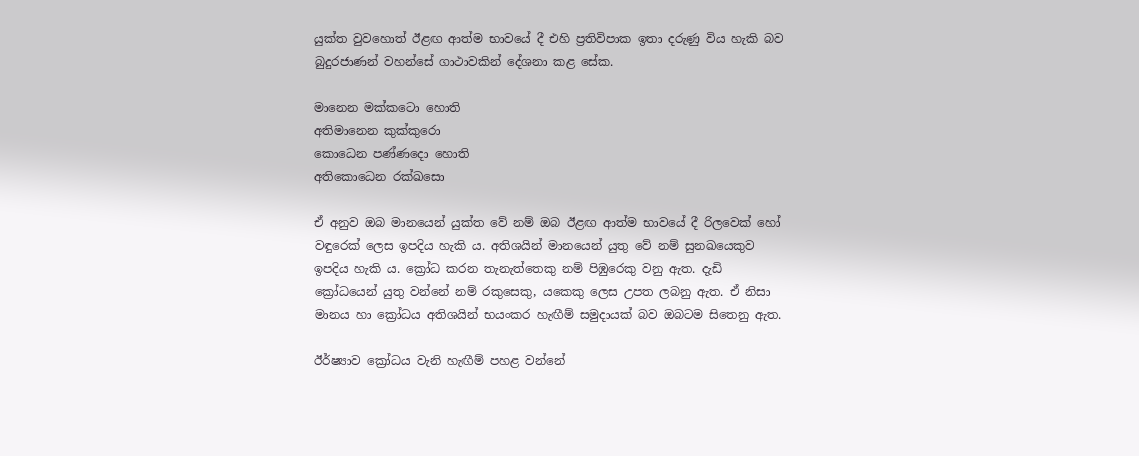යුක්ත වුවහොත් ඊළඟ ආත්ම භාවයේ දී එහි ප්‍රතිවිපාක ඉතා දරුණු විය හැකි බව බුදුරජාණන් වහන්සේ ගාථාවකින් දේශනා කළ සේක.

මානෙන මක්කටො හොති
අතිමානෙන කුක්කුරො
කොධෙන පණ්ණදො හොති
අතිකොධෙන රක්ඛසො

ඒ අනුව ඔබ මානයෙන් යුක්ත වේ නම් ඔබ ඊළඟ ආත්ම භාවයේ දී රිලවෙක් හෝ වඳුරෙක් ලෙස ඉපදිය හැකි ය. අතිශයින් මානයෙන් යුතු වේ නම් සුනඛයෙකුව ඉපදිය හැකි ය. ක්‍රෝධ කරන තැනැත්තෙකු නම් පිඹුරෙකු වනු ඇත. දැඩි ක්‍රෝධයෙන් යුතු වන්නේ නම් රකුසෙකු, යකෙකු ලෙස උපත ලබනු ඇත. ඒ නිසා මානය හා ක්‍රෝධය අතිශයින් භයංකර හැඟීම් සමුදායක් බව ඔබටම සිතෙනු ඇත.

ඊර්ෂ්‍යාව ක්‍රෝධය වැනි හැඟීම් පහළ වන්නේ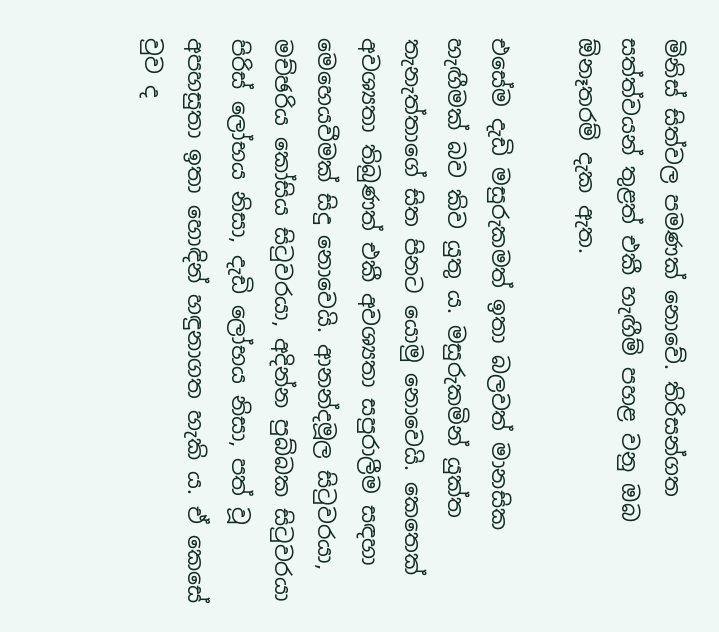මිනිස් සිත්වල පමණක් නොවේ. තිරිසන්ගත සත්ත්වයන් තුළත් එකී හැඟීම් පහළ වනු ඔබ ඕනෑතරම් දැක ඇත.

එසේම දැඩි මසුරුකමත් ඉතා බලවත් මානසික හැඟීමක් බව කිව යුතු ය. මසුරුකමින් යුක්ත තැනැත්තාගේ සිත පිනට යොමු නොවෙයි. කෙතෙක් අවශ්‍යතා තිබුණත් එකී අවශ්‍යතා සපුරාලීම සඳහා මෙහෙයවීමක් සිදු නොවෙයි. ආනන්දමූල සිටුවරයා, මච්ඡරිය කෝසිය සිටුවරයා, අදින්න පුබ්බක සිටුවරයා පිරිස් ලෝභය නිසා, දැඩි ලෝභය නිසා, පත් වූ අපහසුතා ඉතා හොඳින් හඳුනාගත හැකි ය. ඒ කෙසේ වුව ද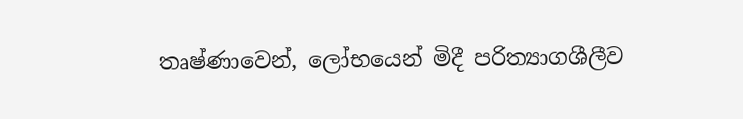තෘෂ්ණාවෙන්, ලෝභයෙන් මිදී පරිත්‍යාගශීලීව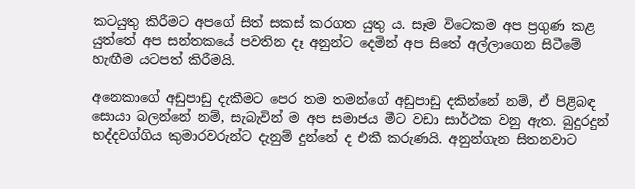කටයුතු කිරීමට අපගේ සිත් සකස් කරගත යුතු ය. සෑම විටෙකම අප ප්‍රගුණ කළ යුත්තේ අප සන්තකයේ පවතින දෑ අනුන්ට දෙමින් අප සිතේ අල්ලාගෙන සිටීමේ හැඟීම යටපත් කිරීමයි.

අනෙකාගේ අඩුපාඩු දැකීමට පෙර තම තමන්ගේ අඩුපාඩු දකින්නේ නම්, ඒ පිළිබඳ සොයා බලන්නේ නම්, සැබැවින් ම අප සමාජය මීට වඩා සාර්ථක වනු ඇත. බුදුරදුන් භද්දවග්ගිය කුමාරවරුන්ට දැනුම් දුන්නේ ද එකී කරුණයි. අනුන්ගැන සිතනවාට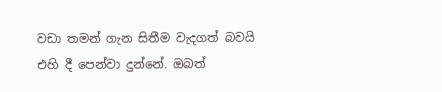වඩා තමන් ගැන සිතීම වැදගත් බවයි එහි දී පෙන්වා දුන්නේ. ඔබත්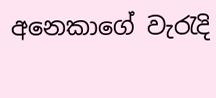අනෙකාගේ වැරැදි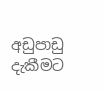අඩුපාඩු දැකීමට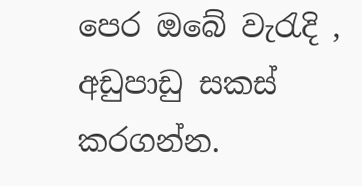පෙර ඔබේ වැරැදි , අඩුපාඩු සකස් කරගන්න.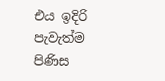එය ඉදිරි පැවැත්ම පිණිස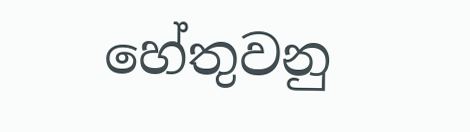හේතුවනු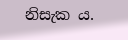නිසැක ය.